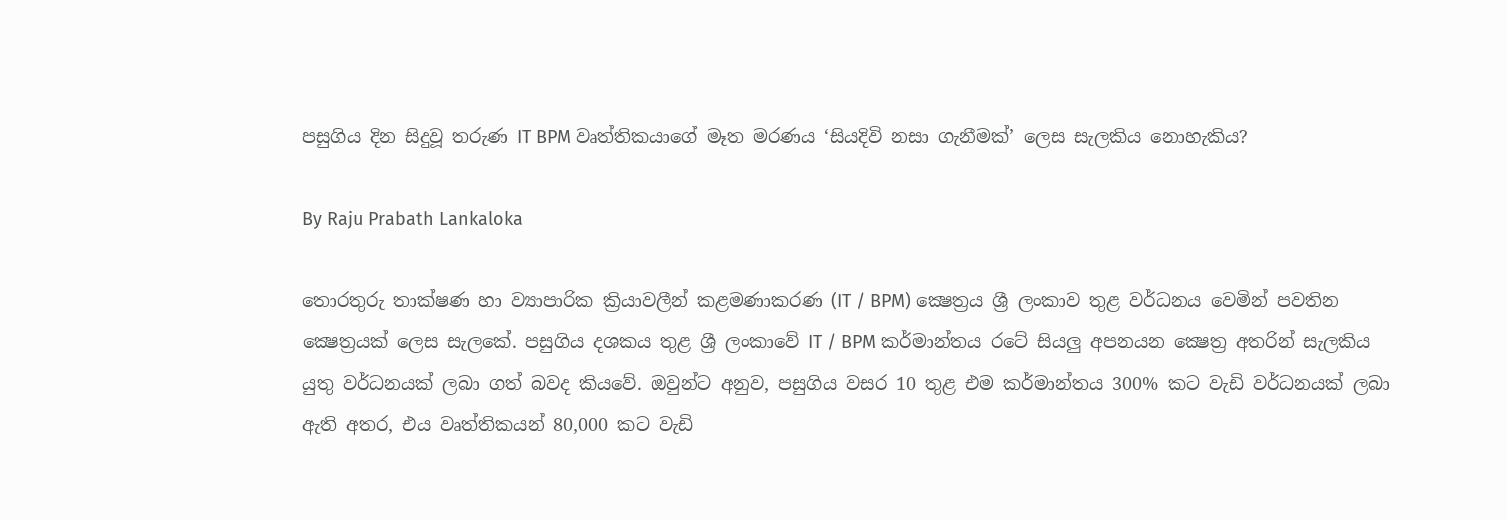පසුගිය දින සිදුවූ තරුණ IT BPM වෘත්තිකයාගේ මෑත මරණය ‘සියදිවි නසා ගැනීමක්’ ලෙස සැලකිය නොහැකිය?

By Raju Prabath Lankaloka

තොරතුරු තාක්ෂණ හා ව්‍යාපාරික ක්‍රියාවලීන් කළමණාකරණ (IT / BPM) ක්‍ෂෙත්‍රය ශ්‍රී ලංකාව තුළ වර්ධනය වෙමින් පවතින ක්‍ෂෙත්‍රයක් ලෙස සැලකේ. පසුගිය දශකය තුළ ශ්‍රී ලංකාවේ IT / BPM කර්මාන්තය රටේ සියලු අපනයන ක්‍ෂෙත්‍ර අතරින් සැලකිය යුතු වර්ධනයක් ලබා ගත් බවද කියවේ. ඔවුන්ට අනුව, පසුගිය වසර 10 තුළ එම කර්මාන්තය 300% කට වැඩි වර්ධනයක් ලබා ඇති අතර, එය වෘත්තිකයන් 80,000 කට වැඩි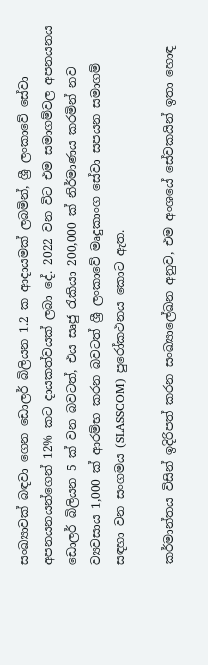සංඛ්‍යාවක් බඳවා ගෙන ඩොලර් බිලියන 1.2 ක ආදායමක් ලබමින්, ශ්‍රී ලංකාවේ සේවා අපනයනයන්ගෙන් 12% කට දායකත්වයක් ලබා දේ. 2022 වන විට එම සමාගම්වල අපනයනය ඩොලර් බිලියන 5 ක් වන බවටත්, එය සෘජු රැකියා 200,000 ක් නිර්මාණය කරමින් නව ව්‍යවසාය 1,000 ක් ආරම්භ කරන බවටත් ශ්‍රී ලංකාවේ මෘදුකාංග සේවා සපයන සමාගම් සඳහා වන සංගමය (SLASSCOM) පුරෝකථනය කොට ඇත.

කර්මාන්තය විසින් ඉදිරිපත් කරන සංඛ්‍යාලේඛන අනුව, එම අංශයේ සේවකයින් ඉතා හොඳ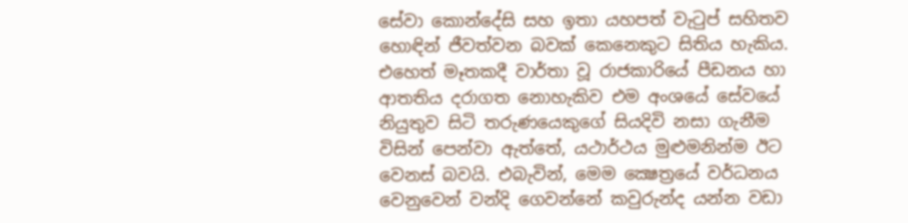සේවා කොන්දේසි සහ ඉතා යහපත් වැටුප් සහිතව හොඳින් ජීවත්වන බවක් කෙනෙකුට සිතිය හැකිය. එහෙත් මෑතකදී වාර්තා වූ රාජකාරියේ පීඩනය හා ආතතිය දරාගත නොහැකිව එම අංශයේ සේවයේ නියුතුව සිටි තරුණයෙකුගේ සියදිවි නසා ගැනීම විසින් පෙන්වා ඇත්තේ, යථාර්ථය මුළුමනින්ම ඊට වෙනස් බවයි. එබැවින්, මෙම ක්‍ෂෙත්‍රයේ වර්ධනය වෙනුවෙන් වන්දි ගෙවන්නේ කවුරුන්ද යන්න වඩා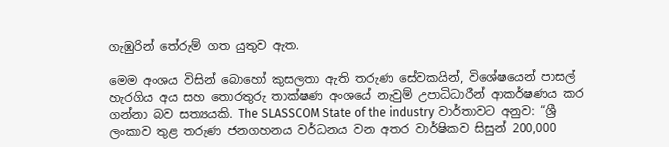ගැඹුරින් තේරුම් ගත යුතුව ඇත.

මෙම අංශය විසින් බොහෝ කුසලතා ඇති තරුණ සේවකයින්, විශේෂයෙන් පාසල් හැරගිය අය සහ තොරතුරු තාක්ෂණ අංශයේ නැවුම් උපාධිධාරීන් ආකර්ෂණය කර ගන්නා බව සත්‍යයකි. The SLASSCOM State of the industry වාර්තාවට අනුව: “ශ්‍රී ලංකාව තුළ තරුණ ජනගහනය වර්ධනය වන අතර වාර්ෂිකව සිසුන් 200,000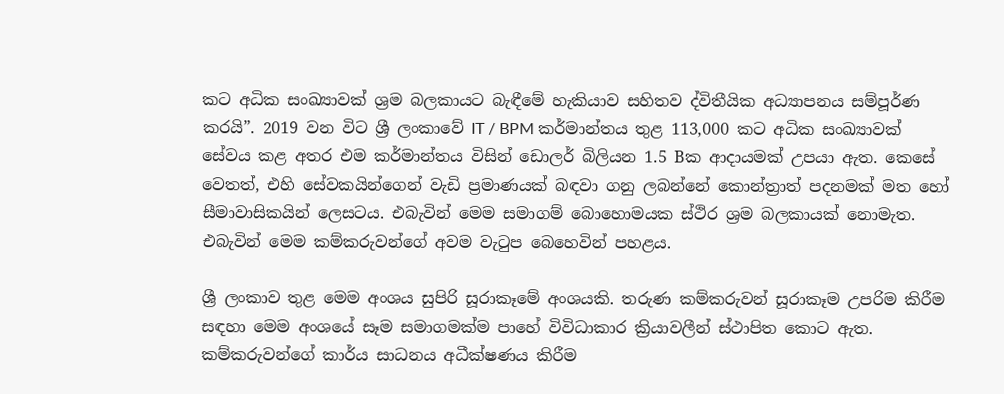කට අධික සංඛ්‍යාවක් ශ්‍රම බලකායට බැඳීමේ හැකියාව සහිතව ද්විතීයික අධ්‍යාපනය සම්පූර්ණ කරයි”. 2019 වන විට ශ්‍රී ලංකාවේ IT / BPM කර්මාන්තය තුළ 113,000 කට අධික සංඛ්‍යාවක් සේවය කළ අතර එම කර්මාන්තය විසින් ඩොලර් බිලියන 1.5 Bක ආදායමක් උපයා ඇත. කෙසේ වෙතත්, එහි සේවකයින්ගෙන් වැඩි ප්‍රමාණයක් බඳවා ගනු ලබන්නේ කොන්ත්‍රාත් පදනමක් මත හෝ සීමාවාසිකයින් ලෙසටය. එබැවින් මෙම සමාගම් බොහොමයක ස්ථිර ශ්‍රම බලකායක් නොමැත. එබැවින් මෙම කම්කරුවන්ගේ අවම වැටුප බෙහෙවින් පහළය.

ශ්‍රී ලංකාව තුළ මෙම අංශය සුපිරි සූරාකෑමේ අංශයකි. තරුණ කම්කරුවන් සූරාකෑම උපරිම කිරීම සඳහා මෙම අංශයේ සෑම සමාගමක්ම පාහේ විවිධාකාර ක්‍රියාවලීන් ස්ථාපිත කොට ඇත. කම්කරුවන්ගේ කාර්ය සාධනය අධීක්ෂණය කිරීම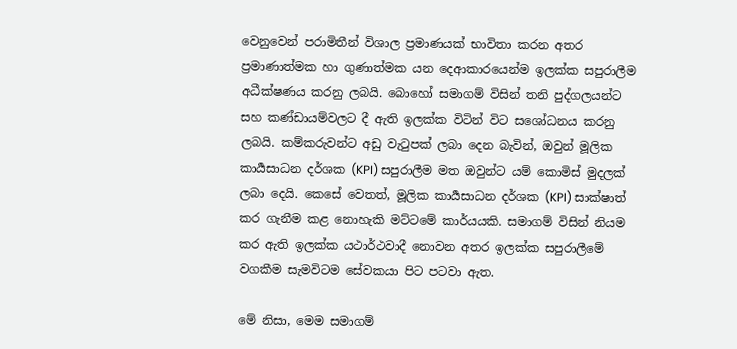වෙනුවෙන් පරාමිතීන් විශාල ප්‍රමාණයක් භාවිතා කරන අතර ප්‍රමාණාත්මක හා ගුණාත්මක යන දෙආකාරයෙන්ම ඉලක්ක සපුරාලීම අධීක්ෂණය කරනු ලබයි. බොහෝ සමාගම් විසින් තනි පුද්ගලයන්ට සහ කණ්ඩායම්වලට දී ඇති ඉලක්ක විටින් විට සශෝධනය කරනු ලබයි. කම්කරුවන්ට අඩු වැටුපක් ලබා දෙන බැවින්, ඔවුන් මූලික කාර්‍යසාධන දර්ශක (KPI) සපුරාලීම මත ඔවුන්ට යම් කොමිස් මුදලක් ලබා දෙයි. කෙසේ වෙතත්, මූලික කාර්‍යසාධන දර්ශක (KPI) සාක්ෂාත් කර ගැනීම කළ නොහැකි මට්ටමේ කාර්යයකි. සමාගම් විසින් නියම කර ඇති ඉලක්ක යථාර්ථවාදී නොවන අතර ඉලක්ක සපුරාලීමේ වගකීම සැමවිටම සේවකයා පිට පටවා ඇත.

මේ නිසා, මෙම සමාගම්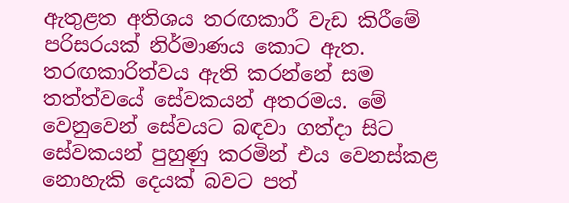ඇතුළත අතිශය තරඟකාරී වැඩ කිරීමේ පරිසරයක් නිර්මාණය කොට ඇත. තරඟකාරිත්වය ඇති කරන්නේ සම තත්ත්වයේ සේවකයන් අතරම‍ය. මේ වෙනුවෙන් සේවයට බඳවා ගත්දා සිට සේවකයන් පුහුණු කරමින් එය වෙනස්කළ නොහැකි දෙයක් බවට පත්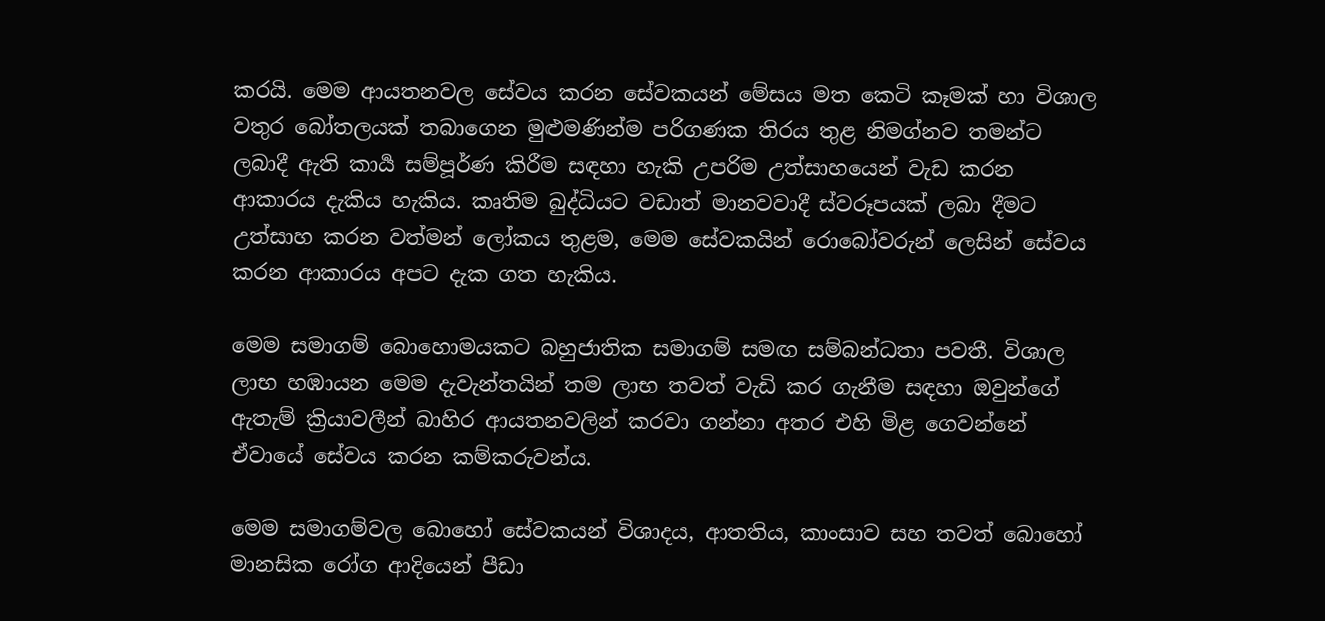කරයි. මෙම ආයතනවල සේවය කරන සේවකයන් මේසය මත කෙටි කෑමක් හා විශාල වතුර බෝතලයක් තබාගෙන මුළුමණින්ම පරිගණක තිරය තුළ නිමග්නව තමන්ට ලබාදී ඇති කාර්‍ය සම්පූර්ණ කිරීම සඳහා හැකි උපරිම උත්සාහයෙන් වැඩ කරන ආකාරය දැකිය හැකිය. කෘතිම බුද්ධියට වඩාත් මානවවාදී ස්වරූපයක් ලබා දීමට උත්සාහ කරන වත්මන් ලෝකය තුළම, මෙම සේවකයින් රොබෝවරුන් ලෙසින් සේවය කරන ආකාරය අපට දැක ගත හැකිය.

මෙම සමාගම් බොහොමයකට බහුජාතික සමාගම් සමඟ සම්බන්ධතා පවතී. විශාල ලාභ හඹායන මෙම දැවැන්තයින් තම ලාභ තවත් වැඩි කර ගැනීම සඳහා ඔවුන්ගේ ඇතැම් ක්‍රියාවලීන් බාහිර ආයතනවලින් කරවා ගන්නා අතර එහි මිළ ගෙවන්නේ ඒවායේ සේවය කරන කම්කරුවන්ය.

මෙම සමාගම්වල බොහෝ සේවකයන් විශාදය, ආතති‍ය, කාංසාව සහ තවත් බොහෝ මානසික රෝග ආදියෙන් පීඩා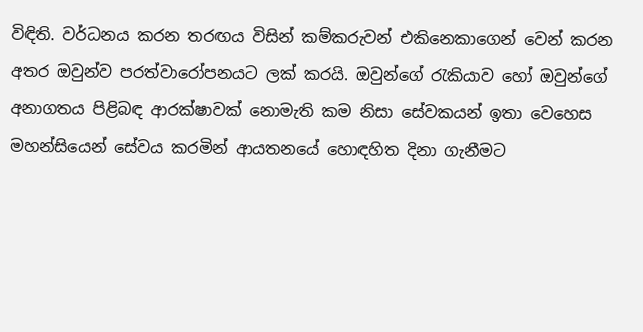විඳිති. වර්ධනය කරන තරඟය විසින් කම්කරුවන් එකිනෙකාගෙන් වෙන් කරන අතර ඔවුන්ව පරත්වාරෝපනයට ලක් කරයි. ඔවුන්ගේ රැකියාව හෝ ඔවුන්ගේ අනාගතය පිළිබඳ ආරක්ෂාවක් නොමැති කම නිසා සේවකයන් ඉතා වෙහෙස මහන්සියෙන් සේවය කරමින් ආයතනයේ හොඳහිත දිනා ගැනීමට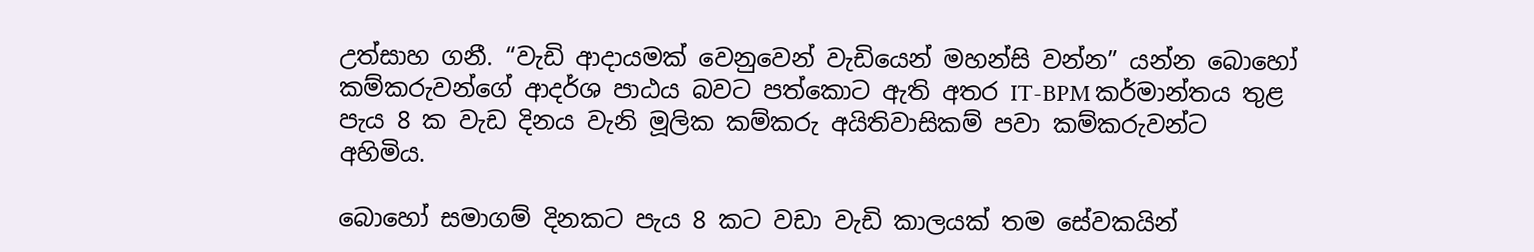උත්සාහ ගනී. “වැඩි ආදායමක් වෙනුවෙන් වැඩි‍යෙන් මහන්සි වන්න” යන්න බොහෝ කම්කරුවන්ගේ ආදර්ශ පාඨය බවට පත්කොට ඇති අතර IT-BPM කර්මාන්තය තුළ පැය 8 ක වැඩ දිනය වැනි මූලික කම්කරු අයිතිවාසිකම් පවා කම්කරුවන්ට අහිමිය.

බොහෝ සමාගම් දිනකට පැය 8 කට වඩා වැඩි කාලයක් තම සේවකයින්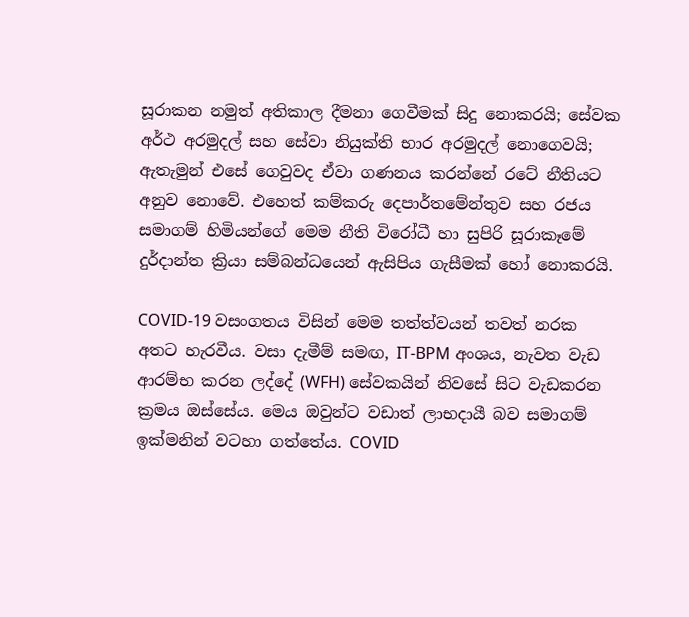සූරාකන නමුත් අතිකාල දීමනා ගෙවීමක් සිදු නොකරයි; සේවක අර්ථ අරමුදල් සහ සේවා නියුක්ති භාර අරමුදල් නොගෙවයි; ඇතැමුන් එසේ ගෙවුවද ඒවා ගණනය කරන්නේ රටේ නීතියට අනුව නොවේ. එහෙත් කම්කරු දෙපාර්තමේන්තුව සහ රජය සමාගම් හිමියන්ගේ මෙම නීති විරෝධී හා සුපිරි සූරාකෑමේ දුර්දාන්ත ක්‍රියා සම්බන්ධයෙන් ඇසිපිය ගැසීමක් හෝ නොකරයි.

COVID-19 වසංගතය විසින් මෙම තත්ත්වයන් තවත් නරක අතට හැරවීය. වසා දැමීම් සමඟ, IT-BPM අංශය, නැවත වැඩ ආරම්භ කරන ලද්දේ (WFH) සේවකයින් නිවසේ සිට වැඩකරන ක්‍රමය ඔස්සේය. මෙය ඔවුන්ට වඩාත් ලාභදායී බව සමාගම් ඉක්මනින් වටහා ගත්තේය. COVID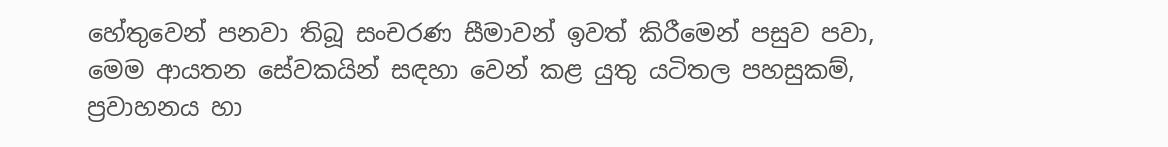හේතුවෙන් පනවා තිබූ සංචරණ සීමාවන් ඉවත් කිරීමෙන් පසුව පවා, මෙම ආයතන සේවකයින් සඳහා වෙන් කළ යුතු යටිතල පහසුකම්, ප්‍රවාහනය හා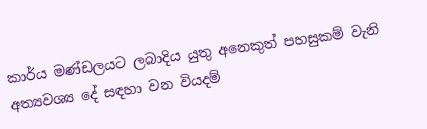කාර්ය මණ්ඩලයට ලබාදිය යුතු අනෙකුත් පහසුකම් වැනි අත්‍යවශ්‍ය දේ සඳහා වන වියදම්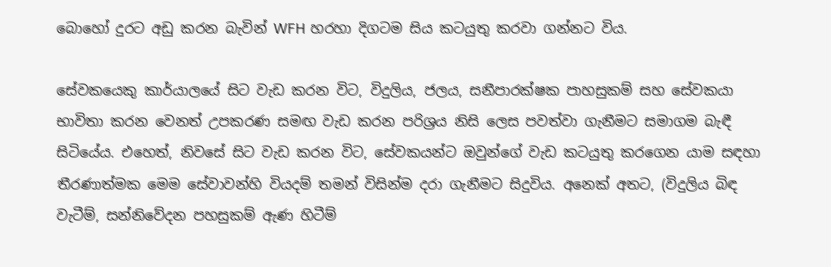බොහෝ දුරට අඩු කරන බැවින් WFH හරහා දිගටම සිය කටයුතු කරවා ගන්නට විය.

සේවකයෙකු කාර්යාලයේ සිට වැඩ කරන විට, විදුලිය, ජලය, සනීපාරක්ෂක පාහසුකම් සහ සේවකයා භාවිතා කරන වෙනත් උපකරණ සමඟ වැඩ කරන පරිශ්‍රය නිසි ලෙස පවත්වා ගැනීමට සමාගම බැඳී සිටියේය. එහෙත්, නිවසේ සිට වැඩ කරන විට, සේවකයන්ට ඔවුන්ගේ වැඩ කටයුතු කරගෙන යාම සඳහා තීරණාත්මක මෙම සේවාවන්හි වියදම් තමන් විසින්ම දරා ගැනීමට සිදුවිය. අනෙක් අතට, (විදුලිය බිඳ වැටීම්, සන්නිවේදන පහසුකම් ඇණ හිටීම්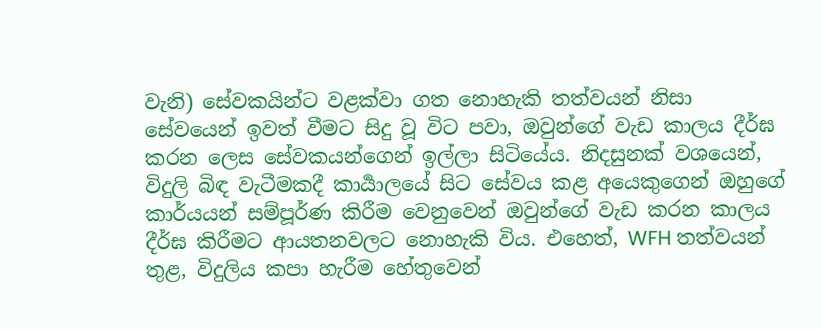වැනි) සේවකයින්ට වළක්වා ගත නොහැකි තත්වයන් නිසා සේවයෙන් ඉවත් වීමට සිදු වූ විට පවා, ඔවුන්ගේ වැඩ කාලය දීර්ඝ කරන ලෙස සේවකයන්ගෙන් ඉල්ලා සිටියේය. නිදසුනක් වශයෙන්, විදුලි බිඳ වැටීමකදී කාර්‍යාලයේ සිට සේවය කළ අයෙකුගෙන් ඔහුගේ කාර්යයන් සම්පූර්ණ කිරීම වෙනුවෙන් ඔවුන්ගේ වැඩ කරන කාලය දීර්ඝ කිරීමට ආයතනවලට නොහැකි විය. එහෙත්, WFH තත්වයන් තුළ, විදුලිය කපා හැරීම හේතුවෙන්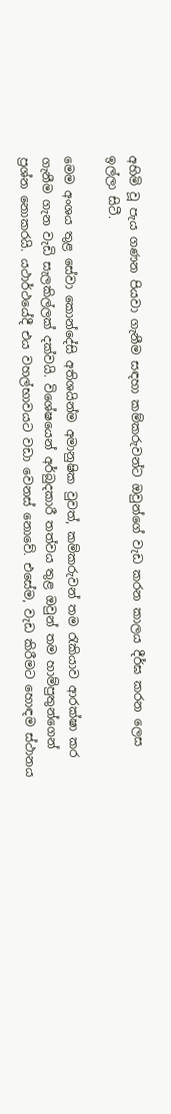අහිමි වූ පැය ගණන පියවා ගැනීම සඳහා කම්කරුවන්ට ඔවුන්ගේ වැඩ කරන කාලය දීර්ඝ කරන ලෙස ඉල්ලා සිටී.

මෙම අංශය තුළ සේවා කොන්දේසි අතිශයින්ම අමානුෂික වුවත්, කම්කරුවන් තම රැකියාව ආරක්ෂා කර ගැනීම ගැන වැඩි සැලකිල්ලක් දක්වයි. විශේෂයෙන් අර්බුදකාරී තත්වය තුළ ඔවුන් තම හාම්පුතුන්ගෙන් ප්‍රශ්න නොකරයි. යථාර්ථයේදී එය වහල්භාවයට වඩා වෙනස් නොවේ. එසේම, වැඩ කිරීමට හොඳම ස්ථානය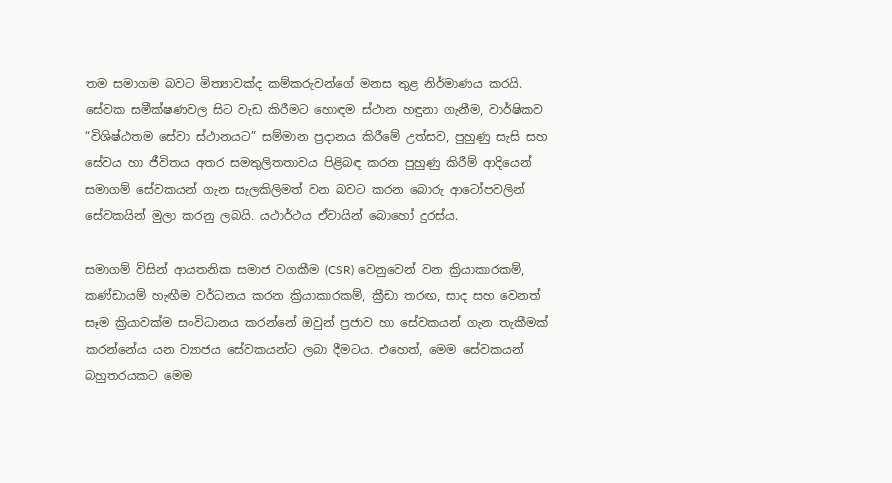තම සමාගම බවට මිත්‍යාවක්ද කම්කරුවන්ගේ මනස තුළ නිර්මාණය කරයි. සේවක සමීක්ෂණවල සිට වැඩ කිරීමට හොඳම ස්ථාන හඳුනා ගැනීම, වාර්ෂිකව “විශිෂ්ඨතම සේවා ස්ථානයට” සම්මාන ප්‍රදානය කිරීමේ උත්සව, පුහුණු සැසි සහ සේවය හා ජීවිතය අතර සමතුලිතතාවය පිළිබඳ කරන පුහුණු කිරීම් ආදියෙන් සමාගම් සේවකයන් ගැන සැලකිලිමත් වන බවට කරන බොරු ආටෝපවලින් සේවකයින් මුලා කරනු ලබයි. යථාර්ථය ඒවායින් බොහෝ දුරස්ය.

සමාගම් විසින් ආයතනික සමාජ වගකීම (CSR) වෙනුවෙන් වන ක්‍රියාකාරකම්, කණ්ඩායම් හැඟීම වර්ධනය කරන ක්‍රියාකාරකම්, ක්‍රීඩා තරඟ, සාද සහ වෙනත් සෑම ක්‍රියාවක්ම සංවිධානය කරන්නේ ඔවුන් ප්‍රජාව හා සේවකයන් ගැන තැකීමක් කරන්නේය යන ව්‍යාජය සේවකයන්ට ලබා දීමටය. එහෙත්, මෙම සේවකයන් බහුතරයකට මෙම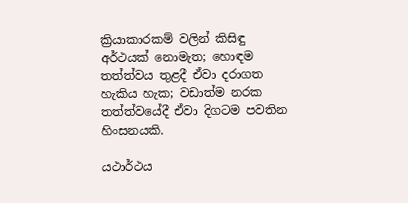ක්‍රියාකාරකම් වලින් කිසිඳු අර්ථයක් නොමැත; හොඳම තත්ත්වය තුළදී ඒවා දරාගත හැකිය හැක; වඩාත්ම නරක තත්ත්වයේදී ඒවා දිගටම පවතින හිංසනයකි.

යථාර්ථය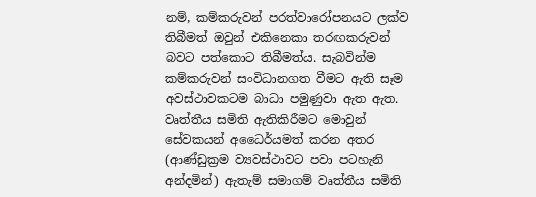නම්, කම්කරුවන් පරත්වාරෝපනයට ලක්ව තිබීමත් ඔවුන් එකිනෙකා තරඟකරුවන් බවට පත්කොට තිබීමත්ය. සැබවින්ම කම්කරුවන් සංවිධානගත වීමට ඇති සෑම අවස්ථාවකටම බාධා පමුණුවා ඇත ඇත. වෘත්තීය සමිති ඇතිකිරීමට මොවුන් සේවකයන් අධෛර්යමත් කරන අතර (ආණ්ඩුක්‍රම ව්‍යවස්ථාවට පවා පටහැනි අන්දමින්) ඇතැම් සමාගම් වෘත්තීය සමිති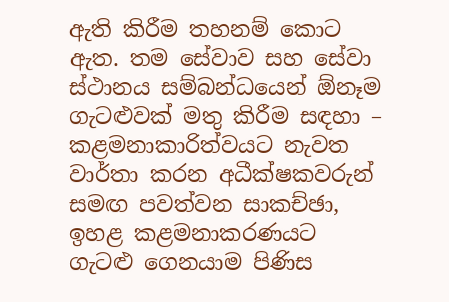ඇති කිරීම තහනම් කොට ඇත. තම සේවාව සහ සේවා ස්ථානය සම්බන්ධයෙන් ඕනෑම ගැටළුවක් මතු කිරීම සඳහා – කළමනාකාරිත්වයට නැවත වාර්තා කරන අධීක්ෂකවරුන් සමඟ පවත්වන සාකච්ඡා, ඉහළ කළමනාකරණයට ගැටළු ගෙනයාම පිණිස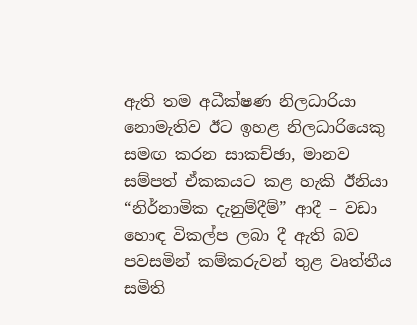ඇති තම අධීක්ෂණ නිලධාරියා නොමැතිව ඊට ඉහළ නිලධාරියෙකු සමඟ කරන සාකච්ඡා, මානව සම්පත් ඒකකයට කළ හැකි ඊනියා “නිර්නාමික දැනුම්දීම්” ආදී – වඩා හොඳ විකල්ප ලබා දී ඇති බව පවසමින් කම්කරුවන් තුළ වෘත්තීය සමිති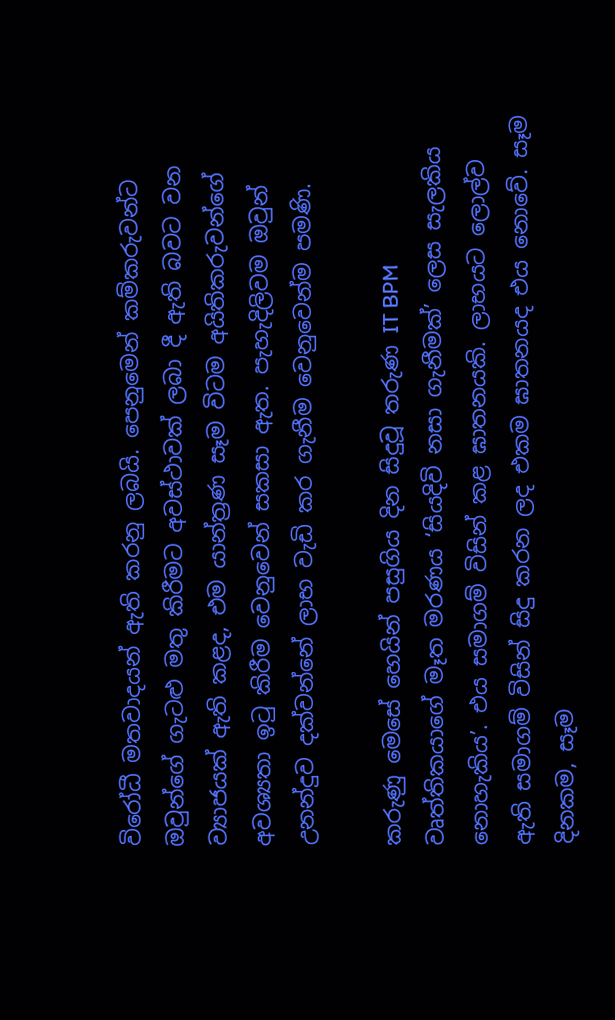විරෝධී මතවාදයන් ඇති කරනු ලබයි. පෙනුමෙන් කම්කරුවන්ට ඔවුන්ගේ ගැටළු මතු කිරීමට අවස්ථාවක් ලබා දී ඇති බවට වන ව්‍යාජයක් ඇති කළද, එම යාන්ත්‍රණ සෑම විටම අයිතිකරුවන්ගේ අවශ්‍යතා ඉටු කිරීම වෙනුවෙන් සකසා ඇත. පැහැදිලිවම ඔවුන් උනන්දුව දක්වන්නේ ලාභ වැඩි කර ගැනීම වෙනුවෙන්ම පමණි.

කරුණු මෙසේ හෙයින් පසුගිය දින සිදුවූ තරුණ IT BPM වෘත්තිකයාගේ මෑත මරණය ‘සියදිවි නසා ගැනීමක්’ ලෙස සැලකිය නොහැකිය’. එය සමාගම් විසින් කළ ඝාතනයකි. ලාභයට ලොල්ව ඇති සමාගම් විසින් සිදු කරන ලද එකම ඝාතනයද එය නොවේ. සෑම දිනකම, සෑම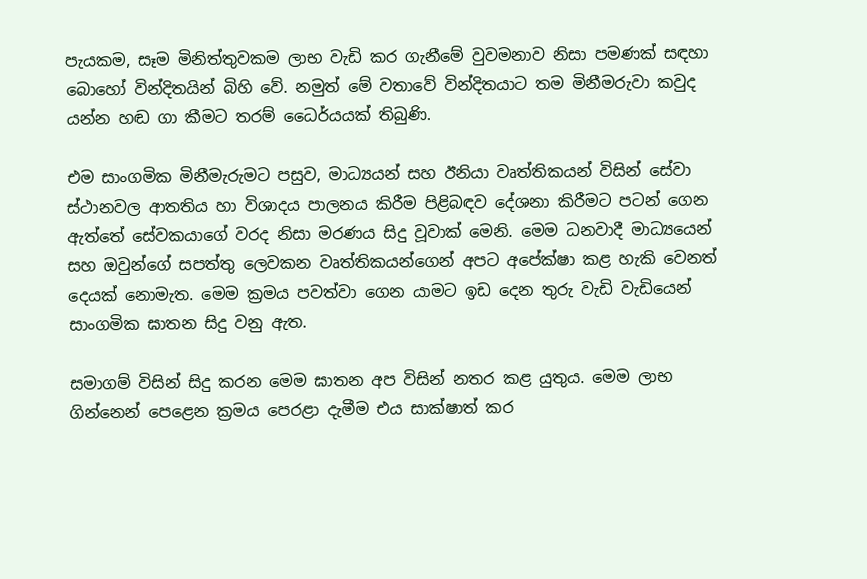පැයකම, සෑම මිනිත්තුවකම ලාභ වැඩි කර ගැනීමේ වුවමනාව නිසා පමණක් සඳහා බොහෝ වින්දිතයින් බිහි වේ. නමුත් මේ වතාවේ වින්දිතයාට තම මිනීමරුවා කවුද යන්න හඬ ගා කීමට තරම් ධෛර්යයක් තිබුණි.

එම සාංගමික මිනීමැරුමට පසුව, මාධ්‍යයන් සහ ඊනියා වෘත්තිකයන් විසින් සේවා ස්ථානවල ආතතිය හා විශාදය පාලනය කිරීම පිළිබඳව දේශනා කිරීමට පටන් ගෙන ඇත්තේ සේවකයාගේ වරද නිසා මරණය සිදු වූවාක් මෙනි. මෙම ධනවාදී මාධ්‍යයෙන් සහ ඔවුන්ගේ සපත්තු ලෙවකන වෘත්තිකයන්ගෙන් අපට අපේක්ෂා කළ හැකි වෙනත් දෙයක් නොමැත. මෙම ක්‍රමය පවත්වා ගෙන යාමට ඉඩ දෙන තුරු වැඩි වැඩියෙන් සාංගමික ඝාතන සිදු වනු ඇත.

සමාගම් විසින් සිදු කරන මෙම ඝාතන අප විසින් නතර කළ යුතුය. මෙම ලාභ ගින්නෙන් පෙළෙන ක්‍රමය පෙරළා දැමීම එය සාක්ෂාත් කර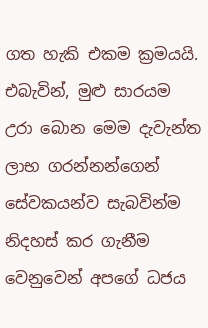ගත හැකි එකම ක්‍රමයයි. එබැවින්, මුළු සාරයම උරා බොන මෙම දැවැන්ත ලාභ ගරන්නන්ගෙන් සේවකයන්ව සැබවින්ම නිදහස් කර ගැනීම වෙනුවෙන් අපගේ ධජය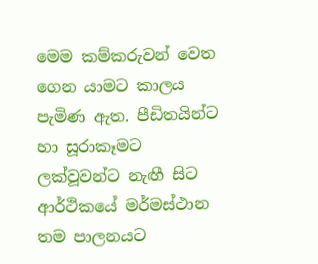මෙම කම්කරුවන් වෙත ගෙන යාමට කාලය පැමිණ ඇත. පීඩිතයින්ට හා සූරාකෑමට ලක්වූවන්ට නැඟී සිට ආර්ථිකයේ මර්මස්ථාන තම පාලනයට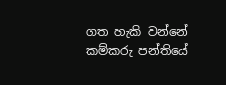ගත හැකි වන්නේ කම්කරු පන්තියේ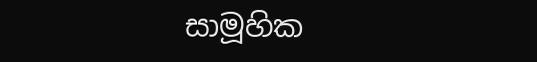සාමූහික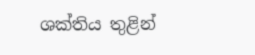ශක්තිය තුළින්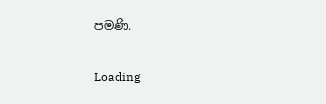පමණි.

Loading